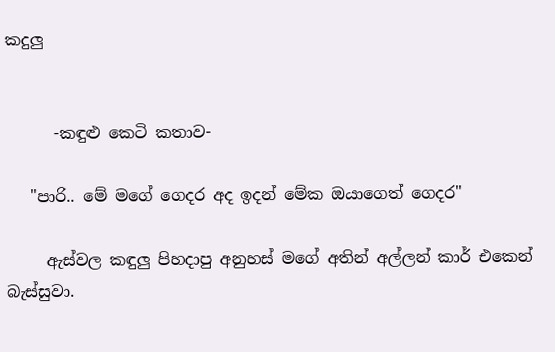කදුලු


      -කඳුළු කෙටි කතාව-

   "පාරි.. මේ මගේ ගෙදර අද ඉදන් මේක ඔයාගෙත් ගෙදර"

     ඇස්වල කඳුලු පිහදාපු අනුහස් මගේ අතින් අල්ලන් කාර් එකෙන් බැස්සුවා.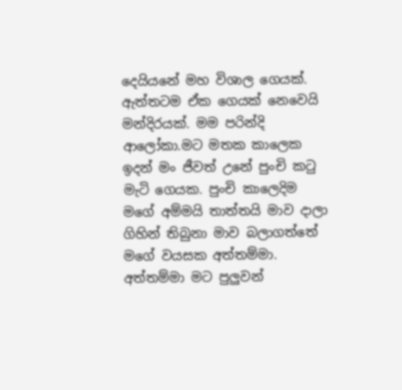දෙයියනේ මහ විශාල ගෙයක්. ඇත්තටම ඒක ගෙයක් නෙවෙයි මන්දිරයක්. මම පරින්දි ආලෝකා.මට මතක කාලෙක ඉදන් මං ජීවත් උනේ පුංචි කටු මැටි ගෙයක. පුංචි කාලෙදිම මගේ අම්මයි තාත්තයි මාව දාලා ගිහින් තිබුනා මාව බලාගත්තේ මගේ වයසක අත්තම්මා. අත්තම්මා මට පුලුවන්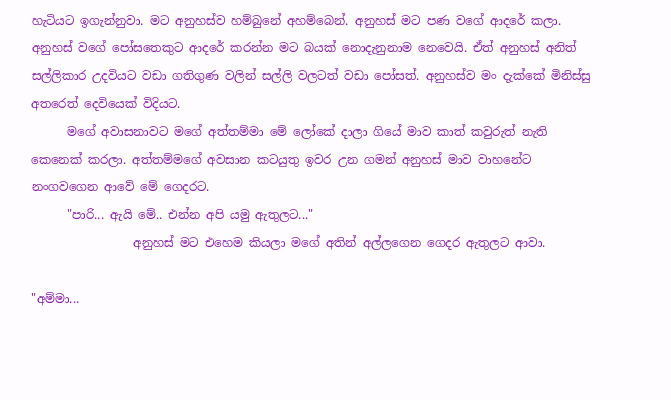හැටියට ඉගැන්නුවා. මට අනුහස්ව හම්බුනේ අහම්බෙන්. අනුහස් මට පණ වගේ ආදරේ කලා. අනුහස් වගේ පෝසතෙකුට ආදරේ කරන්න මට බයක් නොදැනුනාම නෙවෙයි. ඒත් අනුහස් අනිත් සල්ලිකාර උදවියට වඩා ගතිගුණ වලින් සල්ලි වලටත් වඩා පෝසත්. අනුහස්ව මං දැක්කේ මිනිස්සු අතරෙත් දෙවියෙක් විදියට.
      මගේ අවාසනාවට මගේ අත්තම්මා මේ ලෝකේ දාලා ගියේ මාව කාත් කවුරුත් නැති කෙනෙක් කරලා. අත්තම්මගේ අවසාන කටයුතු ඉවර උන ගමන් අනුහස් මාව වාහනේට නංගවගෙන ආවේ මේ ගෙදරට.
      "පාරි... ඇයි මේ.. එන්න අපි යමු ඇතුලට..."
                 අනුහස් මට එහෙම කියලා මගේ අතින් අල්ලගෙන ගෙදර ඇතුලට ආවා.

"අම්මා...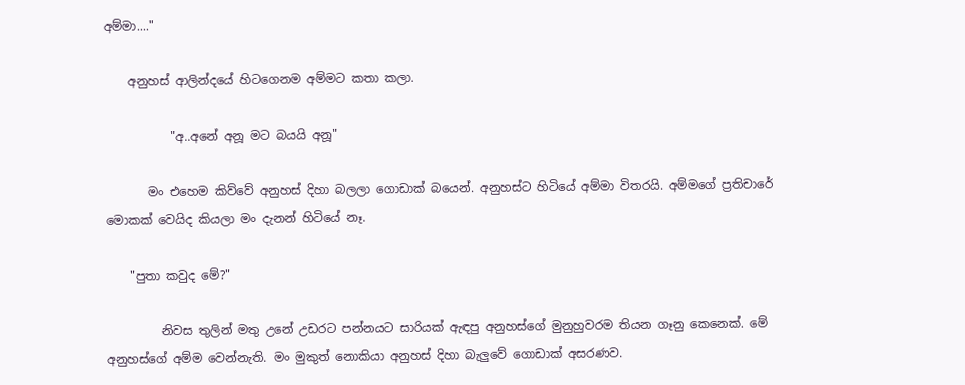අම්මා...."

    අනුහස් ආලින්දයේ හිටගෙනම අම්මට කතා කලා.

           "අ..අනේ අනූ මට බයයි අනූ"

       මං එහෙම කිව්වේ අනුහස් දිහා බලලා ගොඩාක් බයෙන්. අනුහස්ට හිටියේ අම්මා විතරයි. අම්මගේ ප්‍රතිචාරේ මොකක් වෙයිද කියලා මං දැනන් හිටියේ නෑ.

    "පුතා කවුද මේ?"

         නිවස තුලින් මතු උනේ උඩරට පන්නයට සාරියක් ඇඳපු අනුහස්ගේ මුනුහුවරම තියන ගෑනු කෙනෙක්. මේ අනුහස්ගේ අම්ම වෙන්නැති. මං මුකුත් නොකියා අනුහස් දිහා බැලුවේ ගොඩාක් අසරණව.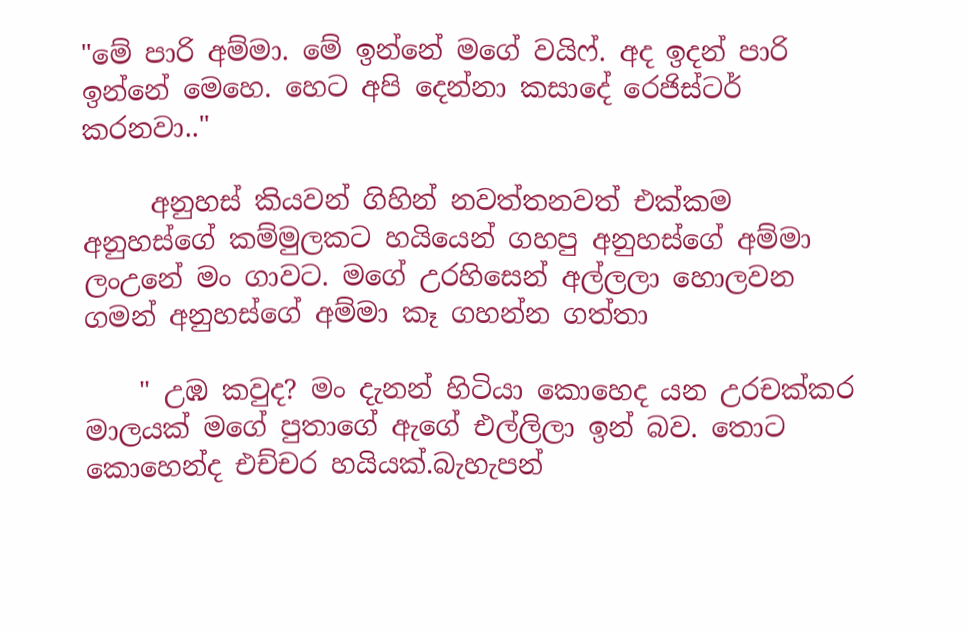"මේ පාරි අම්මා. මේ ඉන්නේ මගේ වයිෆ්. අද ඉදන් පාරි ඉන්නේ මෙහෙ. හෙට අපි දෙන්නා කසාදේ රෙජිස්ටර් කරනවා.."

     අනුහස් කියවන් ගිහින් නවත්තනවත් එක්කම අනුහස්ගේ කම්මුලකට හයියෙන් ගහපු අනුහස්ගේ අම්මා ලංඋනේ මං ගාවට. මගේ උරහිසෙන් අල්ලලා හොලවන ගමන් අනුහස්ගේ අම්මා කෑ ගහන්න ගත්තා

    " උඹ කවුද? මං දැනන් හිටියා කොහෙද යන උරචක්කර මාලයක් මගේ පුතාගේ ඇගේ එල්ලිලා ඉන් බව. තොට කොහෙන්ද එච්චර හයියක්.බැහැපන්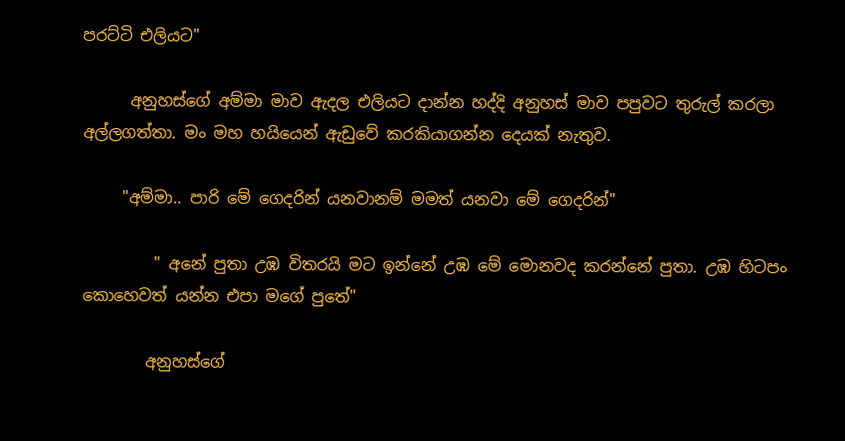පරට්ටි එලියට"

      අනුහස්ගේ අම්මා මාව ඇදල එලියට දාන්න හද්දි අනුහස් මාව පපුවට තුරුල් කරලා අල්ලගත්තා. මං මහ හයියෙන් ඇඩුවේ කරකියාගන්න දෙයක් නැතුව.

     "අම්මා.. පාරි මේ ගෙදරින් යනවානම් මමත් යනවා මේ ගෙදරින්"

         " අනේ පුතා උඹ විතරයි මට ඉන්නේ උඹ මේ මොනවද කරන්නේ පුතා. උඹ හිටපං කොහෙවත් යන්න එපා මගේ පුතේ"

        අනුහස්ගේ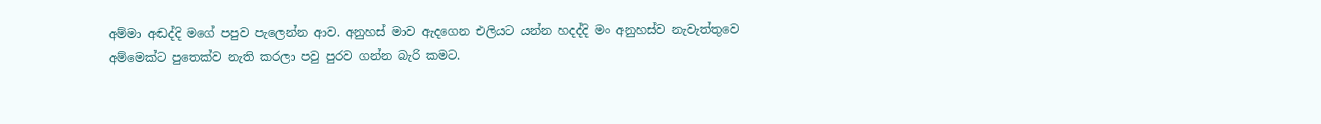අම්මා අඬද්දි මගේ පපුව පැලෙන්න ආව. අනුහස් මාව ඇදගෙන එලියට යන්න හදද්දි මං අනුහස්ව නැවැත්තුවෙ අම්මෙක්ට පුතෙක්ව නැති කරලා පවු පුරව ගන්න බැරි කමට.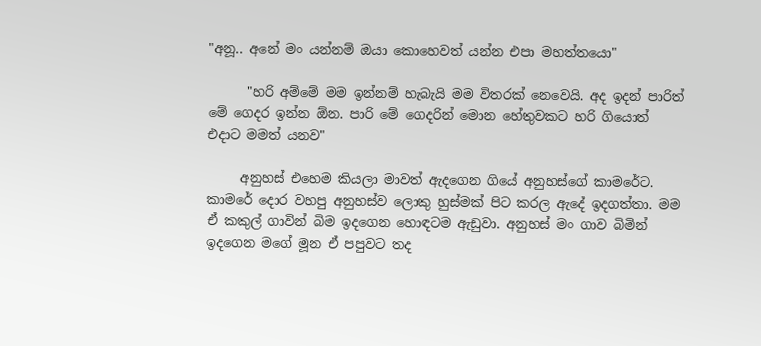"අනූ.. අනේ මං යන්නම් ඔයා කොහෙවත් යන්න එපා මහත්තයො"

      "හරි අම්මේ මම ඉන්නම් හැබැයි මම විතරක් නෙවෙයි. අද ඉදන් පාරිත් මේ ගෙදර ඉන්න ඕන. පාරි මේ ගෙදරින් මොන හේතුවකට හරි ගියොත් එදාට මමත් යනව"

     අනුහස් එහෙම කියලා මාවත් ඇදගෙන ගියේ අනුහස්ගේ කාමරේට. කාමරේ දොර වහපු අනුහස්ව ලොකු හුස්මක් පිට කරල ඇදේ ඉදගත්තා. මම ඒ කකුල් ගාවින් බිම ඉදගෙන හොඳටම ඇඩුවා. අනුහස් මං ගාව බිමින් ඉදගෙන මගේ මූන ඒ පපුවට තද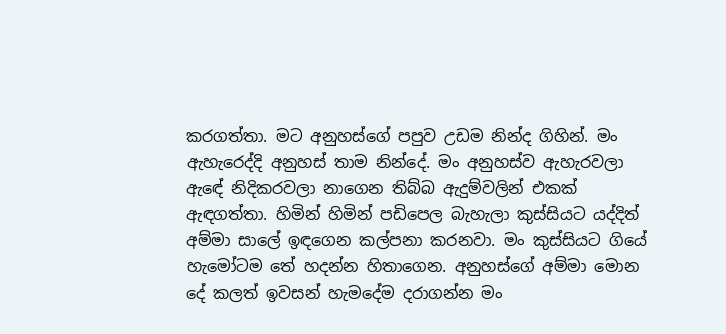කරගත්තා. මට අනුහස්ගේ පපුව උඩම නින්ද ගිහින්. මං ඇහැරෙද්දි අනුහස් තාම නින්දේ. මං අනුහස්ව ඇහැරවලා ඇඳේ නිදිකරවලා නාගෙන තිබ්බ ඇදුම්වලින් එකක් ඇඳගත්තා. හිමින් හිමින් පඩිපෙල බැහැලා කුස්සියට යද්දිත් අම්මා සාලේ ඉඳගෙන කල්පනා කරනවා. මං කුස්සියට ගියේ හැමෝටම තේ හදන්න හිතාගෙන. අනුහස්ගේ අම්මා මොන දේ කලත් ඉවසන් හැමදේම දරාගන්න මං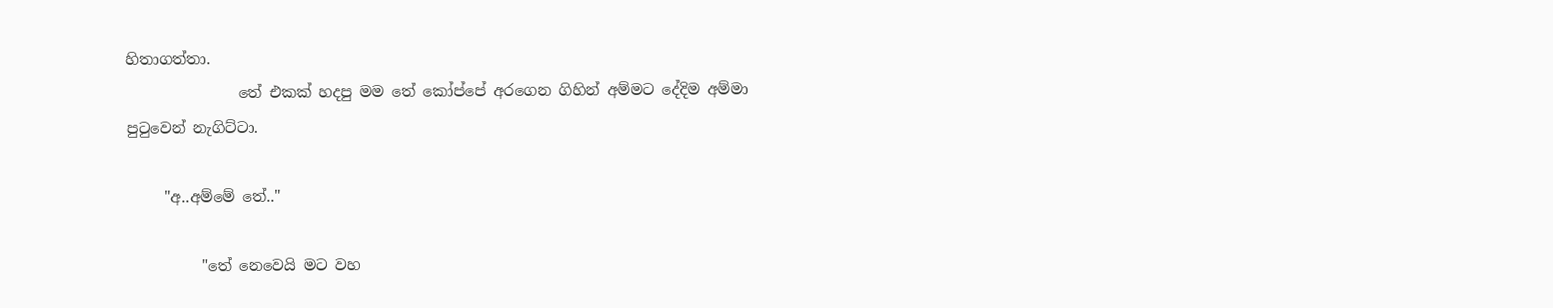හිතාගත්තා.
               තේ එකක් හදපු මම තේ කෝප්පේ අරගෙන ගිහින් අම්මට දේදිම අම්මා පුටුවෙන් නැගිට්ටා.

     "අ..අම්මේ තේ.."

          "තේ නෙවෙයි මට වහ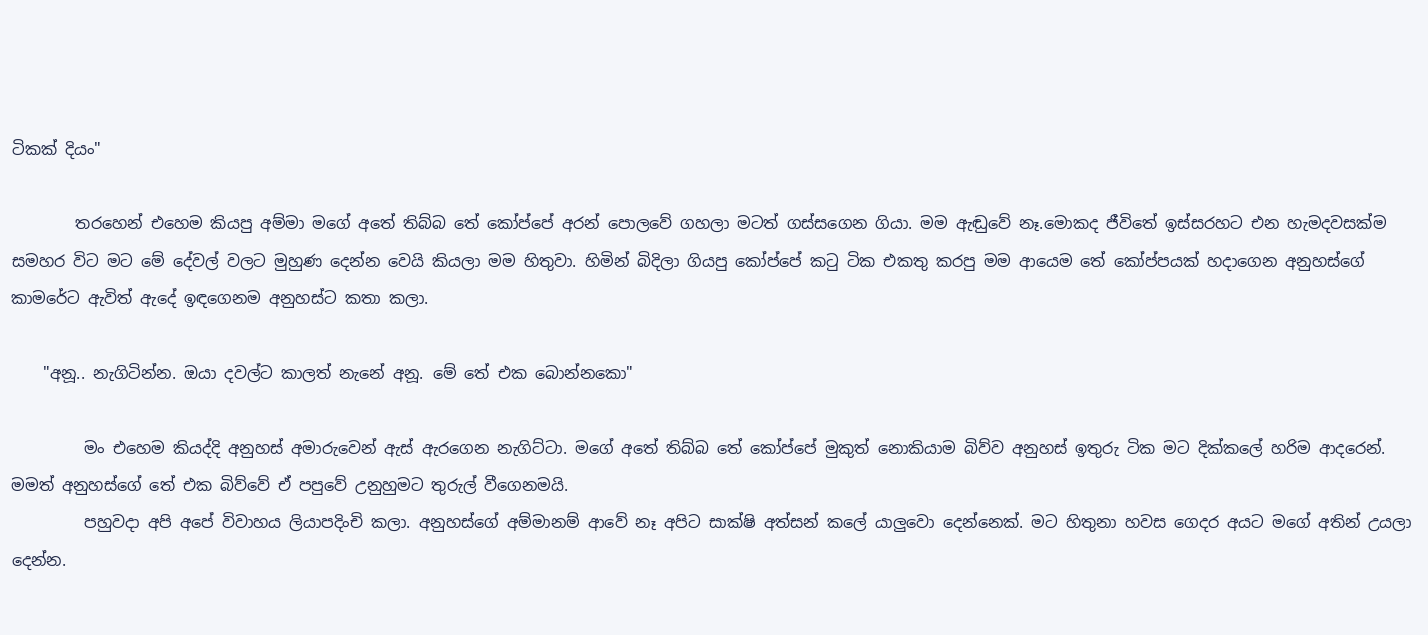ටිකක් දියං"

        තරහෙන් එහෙම කියපු අම්මා මගේ අතේ තිබ්බ තේ කෝප්පේ අරන් පොලවේ ගහලා මටත් ගස්සගෙන ගියා. මම ඇඬුවේ නෑ.මොකද ජීවිතේ ඉස්සරහට එන හැමදවසක්ම සමහර විට මට මේ දේවල් වලට මුහුණ දෙන්න වෙයි කියලා මම හිතුවා. හිමින් බිදිලා ගියපු කෝප්පේ කටු ටික එකතු කරපු මම ආයෙම තේ කෝප්පයක් හදාගෙන අනුහස්ගේ කාමරේට ඇවිත් ඇදේ ඉඳගෙනම අනුහස්ට කතා කලා.

    "අනූ.. නැගිටින්න. ඔයා දවල්ට කාලත් නැනේ අනූ. මේ තේ එක බොන්නකො"

         මං එහෙම කියද්දි අනුහස් අමාරුවෙන් ඇස් ඇරගෙන නැගිට්ටා. මගේ අතේ තිබ්බ තේ කෝප්පේ මුකුත් නොකියාම බිව්ව අනුහස් ඉතුරු ටික මට දික්කලේ හරිම ආදරෙන්. මමත් අනුහස්ගේ තේ එක බිව්වේ ඒ පපුවේ උනුහුමට තුරුල් වීගෙනමයි.
         පහුවදා අපි අපේ විවාහය ලියාපදිංචි කලා. අනුහස්ගේ අම්මානම් ආවේ නෑ අපිට සාක්ෂි අත්සන් කලේ යාලුවො දෙන්නෙක්. මට හිතුනා හවස ගෙදර අයට මගේ අතින් උයලා දෙන්න.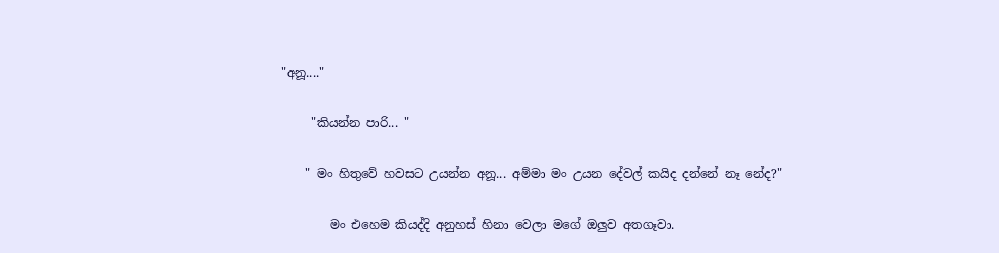"අනූ...."

     "කියන්න පාරි... "

    " මං හිතුවේ හවසට උයන්න අනූ... අම්මා මං උයන දේවල් කයිද දන්නේ නෑ නේද?"

        මං එහෙම කියද්දි අනුහස් හිනා වෙලා මගේ ඔලුව අතගෑවා.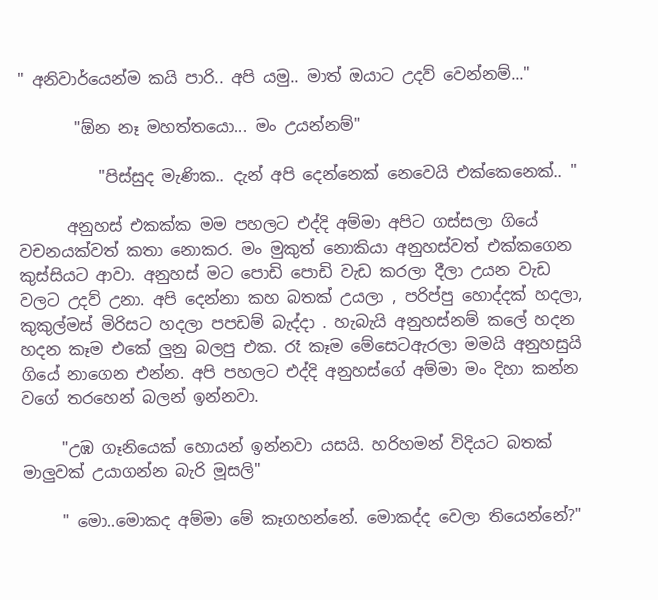" අනිවාර්යෙන්ම කයි පාරි.. අපි යමු.. මාත් ඔයාට උදව් වෙන්නම්..."

       "ඕන නෑ මහත්තයො... මං උයන්නම්"

          "පිස්සුද මැණික.. දැන් අපි දෙන්නෙක් නෙවෙයි එක්කෙනෙක්.. "

      අනුහස් එකක්ක මම පහලට එද්දි අම්මා අපිට ගස්සලා ගියේ වචනයක්වත් කතා නොකර. මං මුකුත් නොකියා අනුහස්වත් එක්කගෙන කුස්සියට ආවා. අනුහස් මට පොඩි පොඩි වැඩ කරලා දීලා උයන වැඩ වලට උදව් උනා. අපි දෙන්නා කහ බතක් උයලා , පරිප්පු හොද්දක් හදලා, කුකුල්මස් මිරිසට හදලා පපඩම් බැද්දා . හැබැයි අනුහස්නම් කලේ හදන හදන කෑම එකේ ලුනු බලපු එක. රෑ කෑම මේසෙටඇරලා මමයි අනුහසුයි ගියේ නාගෙන එන්න. අපි පහලට එද්දි අනුහස්ගේ අම්මා මං දිහා කන්න වගේ තරහෙන් බලන් ඉන්නවා.

     "උඹ ගෑනියෙක් හොයන් ඉන්නවා යසයි. හරිහමන් විදියට බතක් මාලුවක් උයාගන්න බැරි මූසලි"

     " මො..මොකද අම්මා මේ කෑගහන්නේ. මොකද්ද වෙලා තියෙන්නේ?"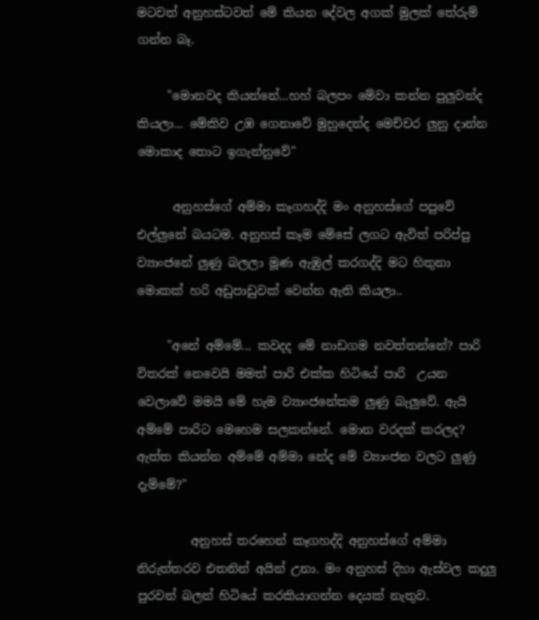මටවත් අනුහස්ටවත් මේ කියන දේවල අගක් මුලක් තේරුම් ගන්න බෑ.

     "මොනවද කියන්නේ...හහ් බලපං මේවා කන්න පුලුවන්ද කියලා... මේකිව උඹ ගෙනාවේ මුහුදෙන්ද මෙච්චර ලුනු දාන්න මොකාද තොට ඉගැන්නුවේ"

      අනුහස්ගේ අම්මා කෑගහද්දි මං අනුහස්ගේ පපුවේ එල්ලුනේ බයටම. අනුහස් කෑම මේසේ ලගට ඇවිත් පරිප්පු ව්‍යාංජනේ ලුණු බලලා මූණ ඇඹුල් කරගද්දි මට හිතුනා මොකක් හරි අඩුපාඩුවක් වෙන්න ඇති කියලා..

     "අනේ අම්මේ... කවදද මේ නාඩගම නවත්තන්නේ? පාරි විතරක් නෙවෙයි මමත් පාරි එක්ක හිටියේ පාරි  උයන වෙලාවේ මමයි මේ හැම ව්‍යාංජනේකම ලුණු බැලුවේ. ඇයි අම්මේ පාරිට මෙහෙම සලකන්නේ. මොන වරදක් කරලද? ඇත්ත කියන්න අම්මේ අම්මා නේද මේ ව්‍යාංජන වලට ලුණු දැම්මේ?"

         අනුහස් තරහෙන් කෑගහද්දි අනුහස්ගේ අම්මා නිරුත්තරව එතනින් අයින් උනා. මං අනුහස් දිහා ඇස්වල කදුලු පුරවන් බලන් හිටියේ කරකියාගන්න දෙයක් නැතුව.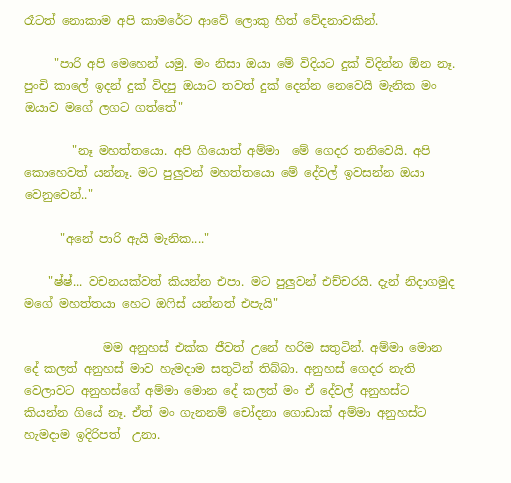රෑටත් නොකාම අපි කාමරේට ආවේ ලොකු හිත් වේදනාවකින්.

     "පාරි අපි මෙහෙන් යමු. මං නිසා ඔයා මේ විදියට දුක් විදින්න ඕන නෑ. පුංචි කාලේ ඉදන් දුක් විදපු ඔයාට තවත් දුක් දෙන්න නෙවෙයි මැනික මං ඔයාව මගේ ලගට ගත්තේ"

        "නෑ මහත්තයො. අපි ගියොත් අම්මා  මේ ගෙදර තනිවෙයි. අපි කොහෙවත් යන්නෑ. මට පුලුවන් මහත්තයො මේ දේවල් ඉවසන්න ඔයා වෙනුවෙන්.."

      "අනේ පාරි ඇයි මැනික...."

    "ෂ්ෂ්... වචනයක්වත් කියන්න එපා. මට පුලුවන් එච්චරයි. දැන් නිදාගමුද මගේ මහත්තයා හෙට ඔෆිස් යන්නත් එපැයි"

             මම අනුහස් එක්ක ජීවත් උනේ හරිම සතුටින්. අම්මා මොන දේ කලත් අනුහස් මාව හැමදාම සතුටින් තිබ්බා. අනුහස් ගෙදර නැති වෙලාවට අනුහස්ගේ අම්මා මොන දේ කලත් මං ඒ දේවල් අනුහස්ට කියන්න ගියේ නෑ. ඒත් මං ගැනනම් චෝදනා ගොඩාක් අම්මා අනුහස්ට හැමදාම ඉදිරිපත්  උනා.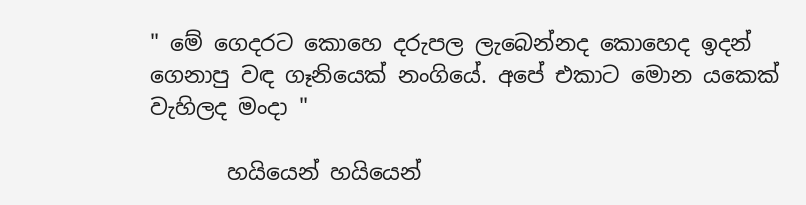" මේ ගෙදරට කොහෙ දරුපල ලැබෙන්නද කොහෙද ඉදන් ගෙනාපු වඳ ගෑනියෙක් නංගියේ. අපේ එකාට මොන යකෙක් වැහිලද මංදා "

       හයියෙන් හයියෙන්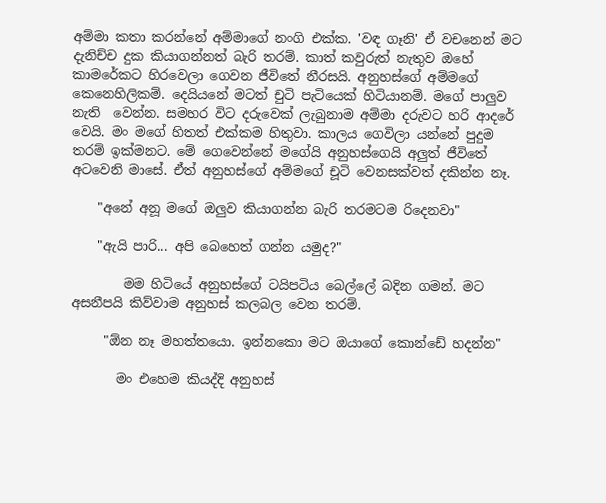අම්මා කතා කරන්නේ අම්මාගේ නංගි එක්ක. 'වඳ ගෑනි' ඒ වචනෙන් මට දැනිච්ච දුක කියාගන්නත් බැරි තරම්. කාත් කවුරුත් නැතුව ඔහේ කාමරේකට හිරවෙලා ගෙවන ජීවිතේ නීරසයි. අනුහස්ගේ අම්මගේ කෙනෙහිලිකම්. දෙයියනේ මටත් චුටි පැටියෙක් හිටියානම්. මගේ පාලුව නැති  වෙන්න. සමහර විට දරුවෙක් ලැබුනාම අම්මා දරුවට හරි ආදරේ වෙයි. මං මගේ හිතත් එක්කම හිතුවා. කාලය ගෙවිලා යන්නේ පුදුම තරම් ඉක්මනට. මේ ගෙවෙන්නේ මගේයි අනුහස්ගෙයි අලුත් ජීවිතේ අටවෙනි මාසේ. ඒත් අනුහස්ගේ අම්මගේ චූටි වෙනසක්වත් දකින්න නෑ.

    "අනේ අනූ මගේ ඔලුව කියාගන්න බැරි තරමටම රිදෙනවා"

    "ඇයි පාරි... අපි බෙහෙත් ගන්න යමුද?"

        මම හිටියේ අනුහස්ගේ ටයිපටිය බෙල්ලේ බදින ගමන්. මට අසනීපයි කිව්වාම අනුහස් කලබල වෙන තරම්.

     "ඕන නෑ මහත්තයො. ඉන්නකො මට ඔයාගේ කොන්ඩේ හදන්න"

       මං එහෙම කියද්දි අනුහස්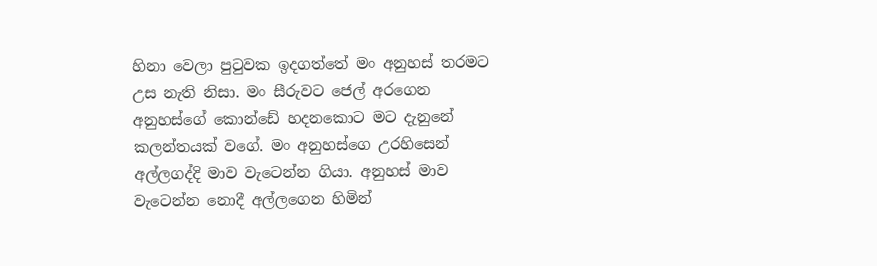හිනා වෙලා පුටුවක ඉදගත්තේ මං අනුහස් තරමට උස නැති නිසා. මං සීරුවට ජෙල් අරගෙන අනුහස්ගේ කොන්ඩේ හදනකොට මට දැනුනේ කලන්තයක් වගේ. මං අනුහස්ගෙ උරහිසෙන් අල්ලගද්දි මාව වැටෙන්න ගියා. අනුහස් මාව වැටෙන්න නොදී අල්ලගෙන හිමින්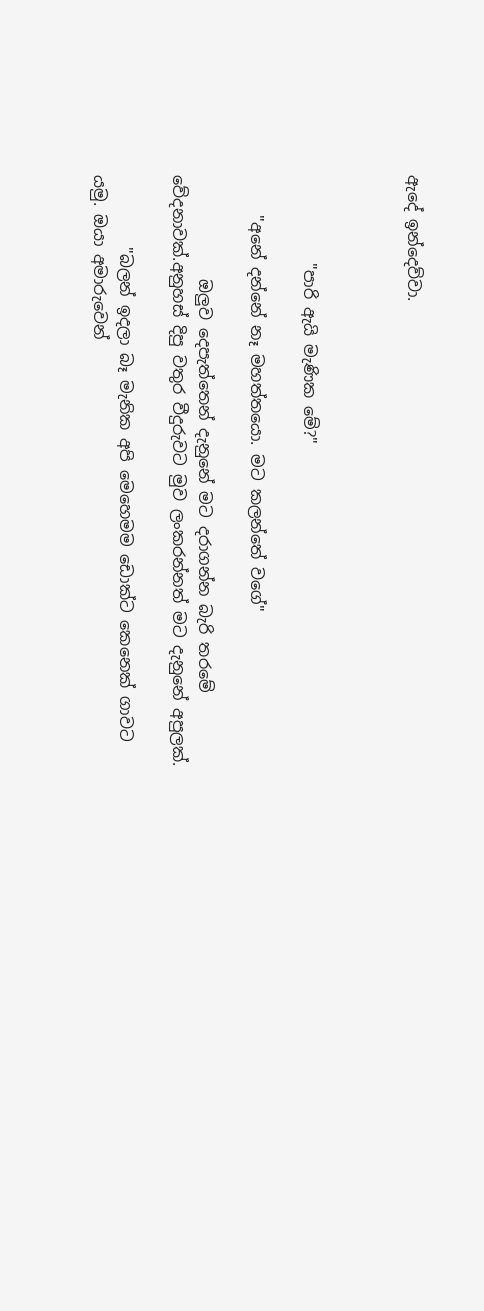ඇදේ ඉන්දෙව්වා.



           "පාරි ඇයි මැණික මේ?"

     "අනේ දන්නේ නෑ මහත්තයො. මට කලන්තේ වගේ"

             ඔලුව දෙපැත්තෙන් දැනුනේ මට දරාගන්න බැරි තරමේ වේදනාවක්.අනුහස් දිපු වතුර වීදුරුවට මුව ලංකරන්නත් මට දැනුනේ අපුලක්.

         "බලන් ඉදලා බෑ මැනික අපි මෙහෙමම ඩොක්ට කෙනෙක් ගාවට යමු. ඔයා අමාරුවෙන්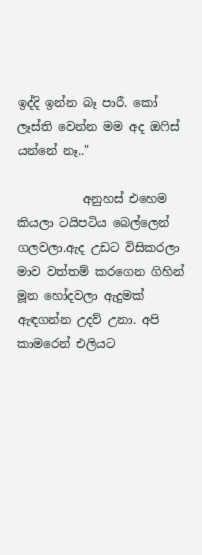ඉද්දි ඉන්න බෑ පාරී. කෝ ලෑස්ති වෙන්න මම අද ඔෆිස් යන්නේ නෑ.."

           අනුහස් එහෙම කියලා ටයිපටිය බෙල්ලෙන් ගලවලා.ඇද උඩට විසිකරලා මාව වත්තම් කරගෙන ගිහින් මූන හෝදවලා ඇදුමක් ඇඳගන්න උදව් උනා. අපි කාමරෙන් එලියට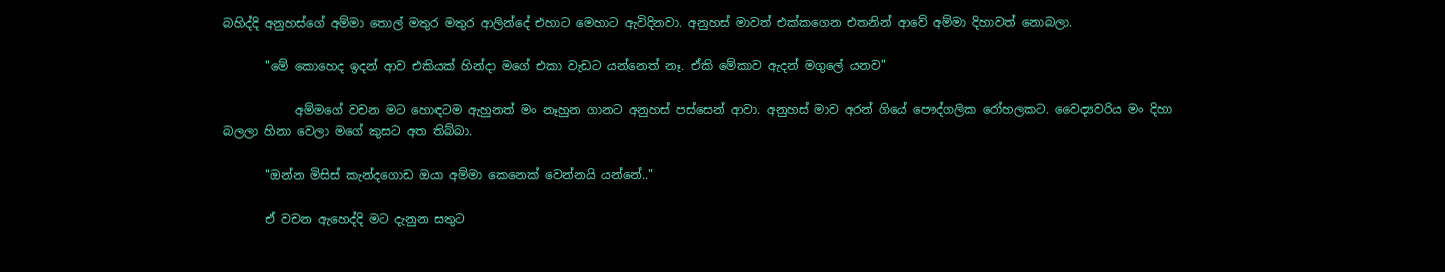බහිද්දි අනුහස්ගේ අම්මා තොල් මතුර මතුර ආලින්දේ එහාට මෙහාට ඇවිදිනවා. අනුහස් මාවත් එක්කගෙන එතනින් ආවේ අම්මා දිහාවත් නොබලා.

       "මේ කොහෙද ඉදන් ආව එකියක් හින්දා මගේ එකා වැඩට යන්නෙත් නෑ. ඒකි මේකාව ඇදන් මගුලේ යනව"

            අම්මගේ වචන මට හොඳටම ඇහුනත් මං නෑහුන ගානට අනුහස් පස්සෙන් ආවා. අනුහස් මාව අරන් ගියේ පෞද්ගලික රෝහලකට. වෛද්‍යවරිය මං දිහා බලලා හිනා වෙලා මගේ කුසට අත තිබ්බා.

       "ඔන්න මිසිස් කැන්දගොඩ ඔයා අම්මා කෙනෙක් වෙන්නයි යන්නේ.."

       ඒ වචන ඇහෙද්දි මට දැනුන සතුට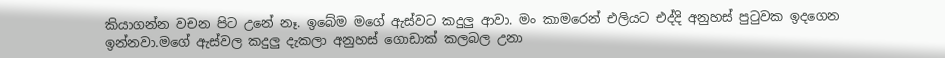කියාගන්න වචන පිට උනේ නෑ. ඉබේම මගේ ඇස්වට කදුලු ආවා. මං කාමරෙන් එලියට එද්දි අනුහස් පුටුවක ඉදගෙන ඉන්නවා.මගේ ඇස්වල කදුලු දැකලා අනුහස් ගොඩාක් කලබල උනා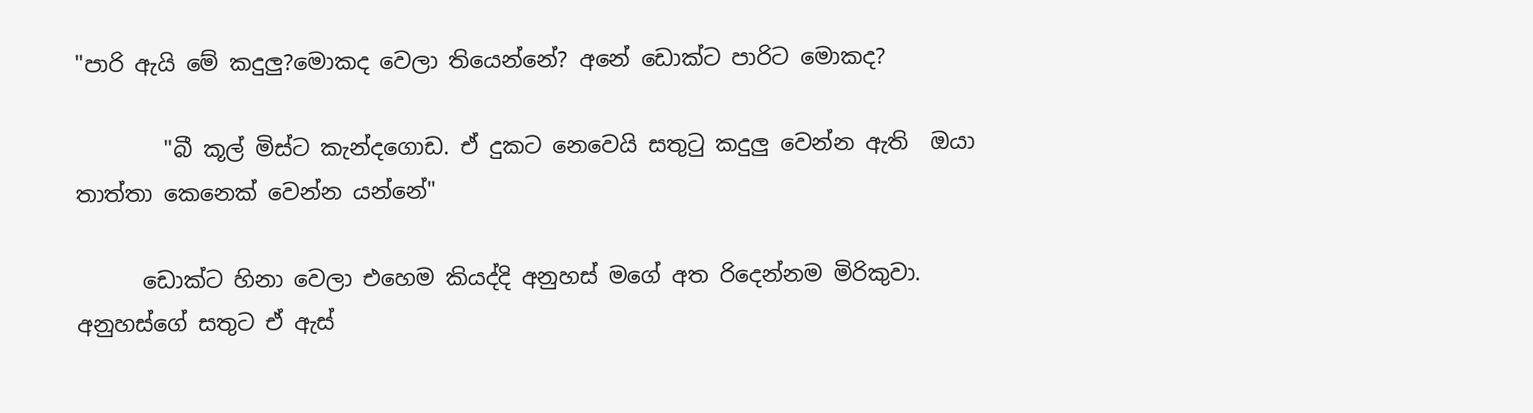"පාරි ඇයි මේ කදුලු?මොකද වෙලා තියෙන්නේ? අනේ ඩොක්ට පාරිට මොකද?

        "බී කූල් මිස්ට කැන්දගොඩ. ඒ දුකට නෙවෙයි සතුටු කදුලු වෙන්න ඇති  ඔයා  තාත්තා කෙනෙක් වෙන්න යන්නේ"

      ඩොක්ට හිනා වෙලා එහෙම කියද්දි අනුහස් මගේ අත රිදෙන්නම මිරිකුවා. අනුහස්ගේ සතුට ඒ ඇස්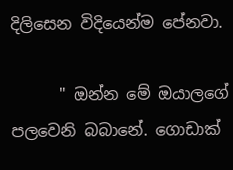දිලිසෙන විදියෙන්ම පේනවා.

      " ඔන්න මේ ඔයාලගේ පලවෙනි බබානේ. ගොඩාක්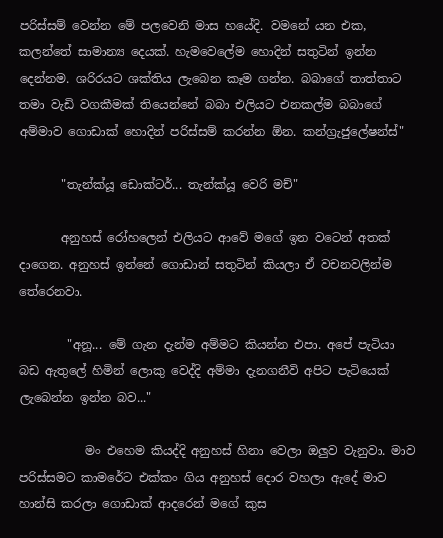පරිස්සම් වෙන්න මේ පලවෙනි මාස හයේදි. වමනේ යන එක, කලන්තේ සාමාන්‍ය දෙයක්. හැමවෙලේම හොදින් සතුටින් ඉන්න දෙන්නම. ශරිරයට ශක්තිය ලැබෙන කෑම ගන්න. බබාගේ තාත්තාට තමා වැඩි වගකීමක් තියෙන්නේ බබා එලියට එනකල්ම බබාගේ අම්මාව ගොඩාක් හොදින් පරිස්සම් කරන්න ඕන. කන්ග්‍රැජුලේෂන්ස්"

       "තැන්ක්යූ ඩොක්ටර්... තැන්ක්යූ වෙරි මච්"

       අනුහස් රෝහලෙන් එලියට ආවේ මගේ ඉන වටෙන් අතක් දාගෙන. අනුහස් ඉන්නේ ගොඩාන් සතුටින් කියලා ඒ වචනවලින්ම තේරෙනවා.

        "අනූ... මේ ගැන දැන්ම අම්මට කියන්න එපා. අපේ පැටියා බඩ ඇතුලේ හිමින් ලොකු වෙද්දි අම්මා දැනගනීවි අපිට පැටියෙක් ලැබෙන්න ඉන්න බව..."

           මං එහෙම කියද්දි අනුහස් හිනා වෙලා ඔලුව වැනුවා. මාව පරිස්සමට කාමරේට එක්කං ගිය අනුහස් දොර වහලා ඇදේ මාව හාන්සි කරලා ගොඩාක් ආදරෙන් මගේ කුස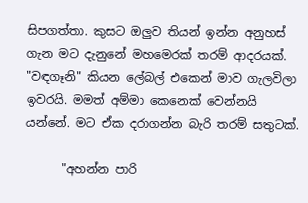සිපගත්තා. කුසට ඔලුව තියන් ඉන්න අනුහස් ගැන මට දැනුනේ මහමෙරක් තරම් ආදරයක්. "වඳගෑනි" කියන ලේබල් එකෙන් මාව ගැලවිලා ඉවරයි. මමත් අම්මා කෙනෙක් වෙන්නයි යන්නේ. මට ඒක දරාගන්න බැරි තරම් සතුටක්.

      "අහන්න පාරි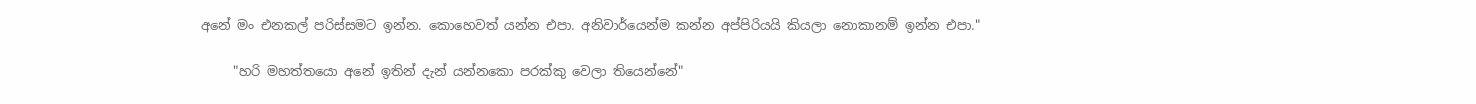අනේ මං එනකල් පරිස්සමට ඉන්න. කොහෙවත් යන්න එපා. අනිවාර්යෙන්ම කන්න අප්පිරියයි කියලා නොකානම් ඉන්න එපා."

     "හරි මහත්තයො අනේ ඉතින් දැන් යන්නකො පරක්කු වෙලා තියෙන්නේ"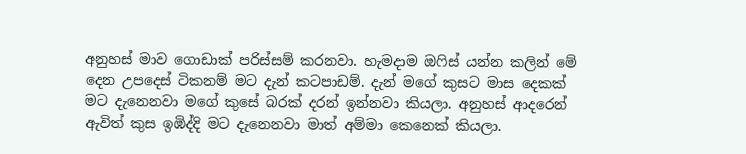අනුහස් මාව ගොඩාක් පරිස්සම් කරනවා. හැමදාම ඔෆිස් යන්න කලින් මේ දෙන උපදෙස් ටිකනම් මට දැන් කටපාඩම්. දැන් මගේ කුසට මාස දෙකක් මට දැනෙනවා මගේ කුසේ බරක් දරන් ඉන්නවා කියලා. අනුහස් ආදරෙන් ඇවිත් කුස ඉඹිද්දි මට දැනෙනවා මාත් අම්මා කෙනෙක් කියලා.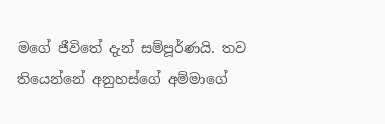මගේ ජීවිතේ දැන් සම්පූර්ණයි. තව තියෙන්නේ අනුහස්ගේ අම්මාගේ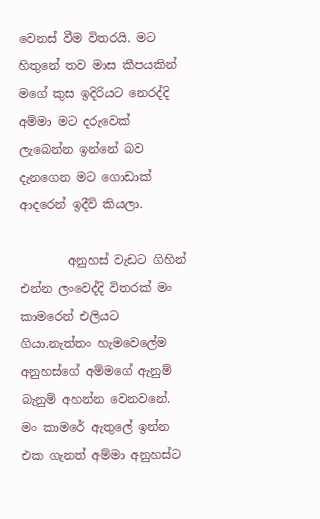වෙනස් වීම විතරයි. මට හිතුනේ තව මාස කීපයකින් මගේ කුස ඉදිරියට නෙරද්දි අම්මා මට දරුවෙක් ලැබෙන්න ඉන්නේ බව දැනගෙන මට ගොඩාක් ආදරෙන් ඉදීවි කියලා.

        අනුහස් වැඩට ගිහින් එන්න ලංවෙද්දි විතරක් මං කාමරෙන් එලියට ගියා.නැත්තං හැමවෙලේම අනුහස්ගේ අම්මගේ ඇනුම් බැනුම් අහන්න වෙනවනේ. මං කාමරේ ඇතුලේ ඉන්න එක ගැනත් අම්මා අනුහස්ට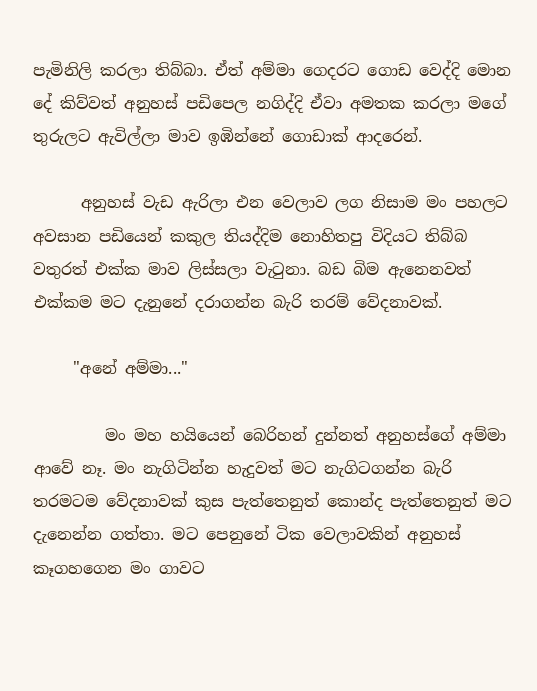පැමිනිලි කරලා තිබ්බා. ඒත් අම්මා ගෙදරට ගොඩ වෙද්දි මොන දේ කිව්වත් අනුහස් පඩිපෙල නගිද්දි ඒවා අමතක කරලා මගේ තුරුලට ඇවිල්ලා මාව ඉඹින්නේ ගොඩාක් ආදරෙන්.

      අනුහස් වැඩ ඇරිලා එන වෙලාව ලග නිසාම මං පහලට අවසාන පඩියෙන් කකුල තියද්දිම නොහිතපු විදියට තිබ්බ වතුරත් එක්ක මාව ලිස්සලා වැටුනා. බඩ බිම ඇනෙනවත් එක්කම මට දැනුනේ දරාගන්න බැරි තරම් වේදනාවක්.

     "අනේ අම්මා..."

         මං මහ හයියෙන් බෙරිහන් දුන්නත් අනුහස්ගේ අම්මා ආවේ නෑ. මං නැගිටින්න හැදුවත් මට නැගිටගන්න බැරි තරමටම වේදනාවක් කුස පැත්තෙනුත් කොන්ද පැත්තෙනුත් මට දැනෙන්න ගත්තා. මට පෙනුනේ ටික වෙලාවකින් අනුහස් කෑගහගෙන මං ගාවට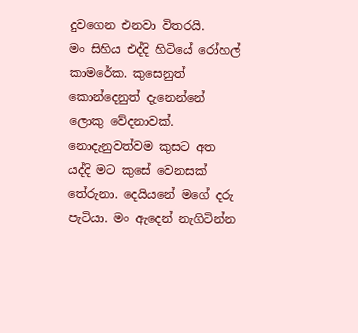දුවගෙන එනවා විතරයි.
මං සිහිය එද්දි හිටියේ රෝහල් කාමරේක. කුසෙනුත් කොන්දෙනුත් දැනෙන්නේ ලොකු වේදනාවක්. නොදැනුවත්වම කුසට අත යද්දි මට කුසේ වෙනසක් තේරුනා. දෙයියනේ මගේ දරු පැටියා. මං ඇදෙන් නැගිටින්න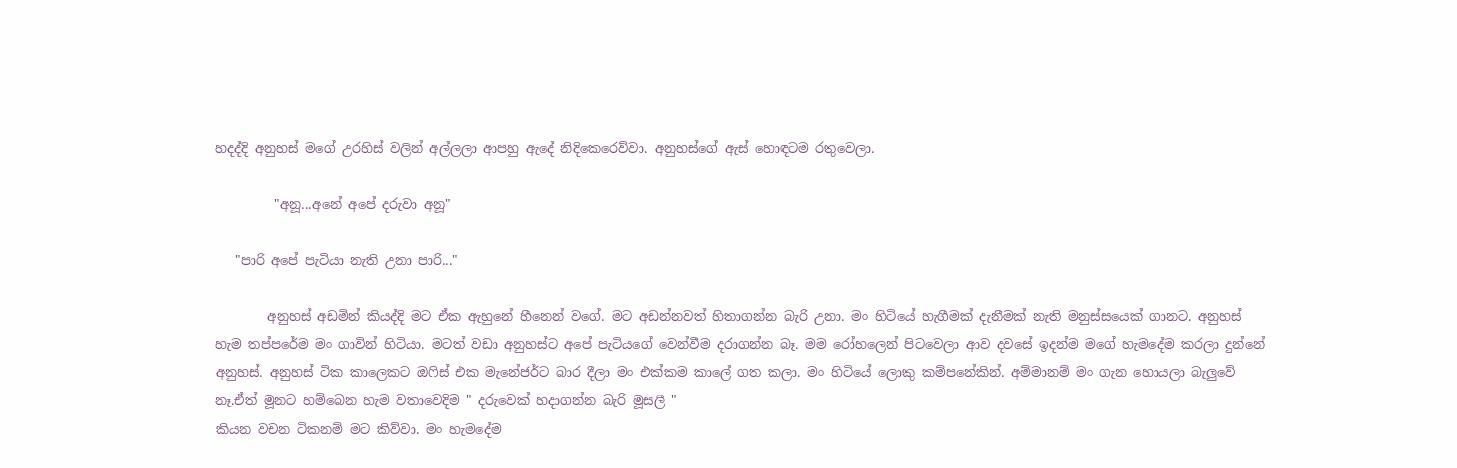හදද්දි අනුහස් මගේ උරහිස් වලින් අල්ලලා ආපහු ඇදේ නිදිකෙරෙව්වා. අනුහස්ගේ ඇස් හොඳටම රතුවෙලා.

         "අනූ...අනේ අපේ දරුවා අනූ"

   "පාරි අපේ පැටියා නැති උනා පාරි..."

        අනුහස් අඩමින් කියද්දි මට ඒක ඇහුනේ හීනෙන් වගේ. මට අඩන්නවත් හිතාගන්න බැරි උනා. මං හිටියේ හැගීමක් දැනීමක් නැති මනුස්සයෙක් ගානට. අනුහස් හැම තප්පරේම මං ගාවින් හිටියා. මටත් වඩා අනුහස්ට අපේ පැටියගේ වෙන්වීම දරාගන්න බෑ. මම රෝහලෙන් පිටවෙලා ආව දවසේ ඉදන්ම මගේ හැමදේම කරලා දුන්නේ අනුහස්. අනුහස් ටික කාලෙකට ඔෆිස් එක මැනේජර්ට බාර දීලා මං එක්කම කාලේ ගත කලා. මං හිටියේ ලොකු කම්පනේකින්. අම්මානම් මං ගැන හොයලා බැලුවේ නෑ.ඒත් මූනට හම්බෙන හැම වතාවෙදිම " දරුවෙක් හදාගන්න බැරි මූසලී "
කියන වචන ටිකනම් මට කිව්වා. මං හැමදේම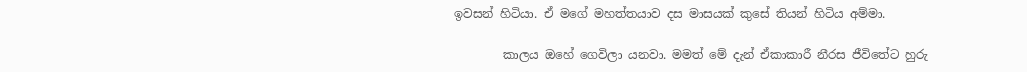ඉවසන් හිටියා. ඒ මගේ මහත්තයාව දස මාසයක් කුසේ තියන් හිටිය අම්මා.

        කාලය ඔහේ ගෙවිලා යනවා. මමත් මේ දැන් ඒකාකාරී නීරස ජීවිතේට හුරු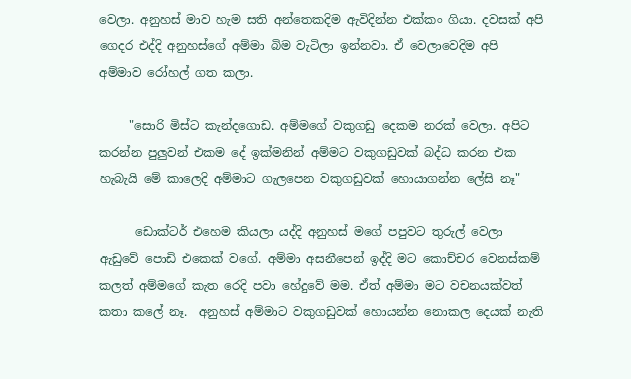වෙලා. අනුහස් මාව හැම සති අන්තෙකදිම ඇවිදින්න එක්කං ගියා. දවසක් අපි ගෙදර එද්දි අනුහස්ගේ අම්මා බිම වැටිලා ඉන්නවා. ඒ වෙලාවෙදිම අපි අම්මාව රෝහල් ගත කලා.

     "සොරි මිස්ට කැන්දගොඩ. අම්මගේ වකුගඩු දෙකම නරක් වෙලා. අපිට කරන්න පුලුවන් එකම දේ ඉක්මනින් අම්මට වකුගඩුවක් බද්ධ කරන එක හැබැයි මේ කාලෙදි අම්මාට ගැලපෙන වකුගඩුවක් හොයාගන්න ලේසි නෑ"

      ඩොක්ටර් එහෙම කියලා යද්දි අනුහස් මගේ පපුවට තුරුල් වෙලා ඇඩුවේ පොඩි එකෙක් වගේ. අම්මා අසනීපෙන් ඉද්දි මට කොච්චර වෙනස්කම් කලත් අම්මගේ කැත රෙදි පවා හේදුවේ මම. ඒත් අම්මා මට වචනයක්වත් කතා කලේ නෑ.  අනුහස් අම්මාට වකුගඩුවක් හොයන්න නොකල දෙයක් නැති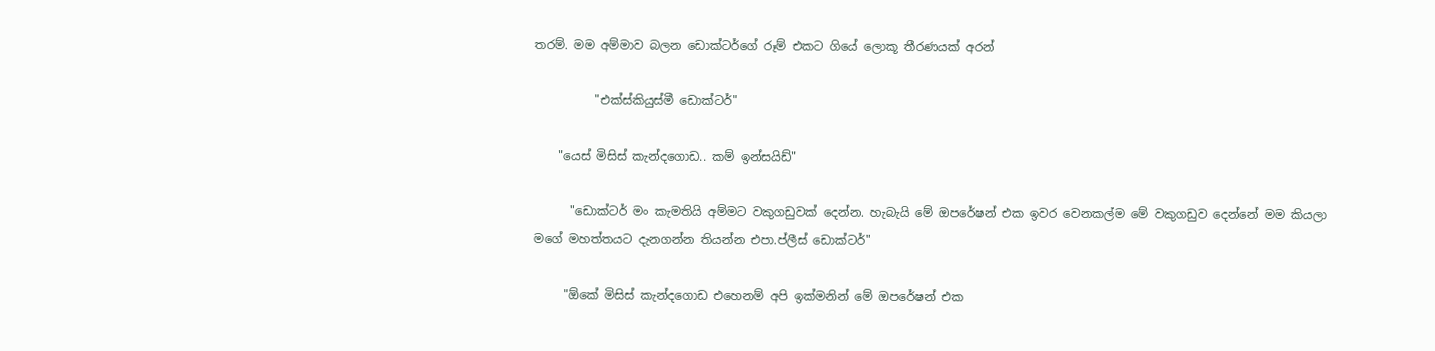තරම්. මම අම්මාව බලන ඩොක්ටර්ගේ රූම් එකට ගියේ ලොකූ තීරණයක් අරන්

          "එක්ස්කියුස්මී ඩොක්ටර්"

    "යෙස් මිසිස් කැන්දගොඩ.. කම් ඉන්සයිඩ්"

      "ඩොක්ටර් මං කැමතියි අම්මට වකුගඩුවක් දෙන්න. හැබැයි මේ ඔපරේෂන් එක ඉවර වෙනකල්ම මේ වකුගඩුව දෙන්නේ මම කියලා මගේ මහත්තයට දැනගන්න තියන්න එපා.ප්ලීස් ඩොක්ටර්"

     "ඕකේ මිසිස් කැන්දගොඩ එහෙනම් අපි ඉක්මනින් මේ ඔපරේෂන් එක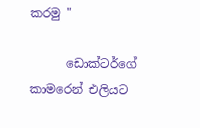කරමු "

      ඩොක්ටර්ගේ කාමරෙන් එලියට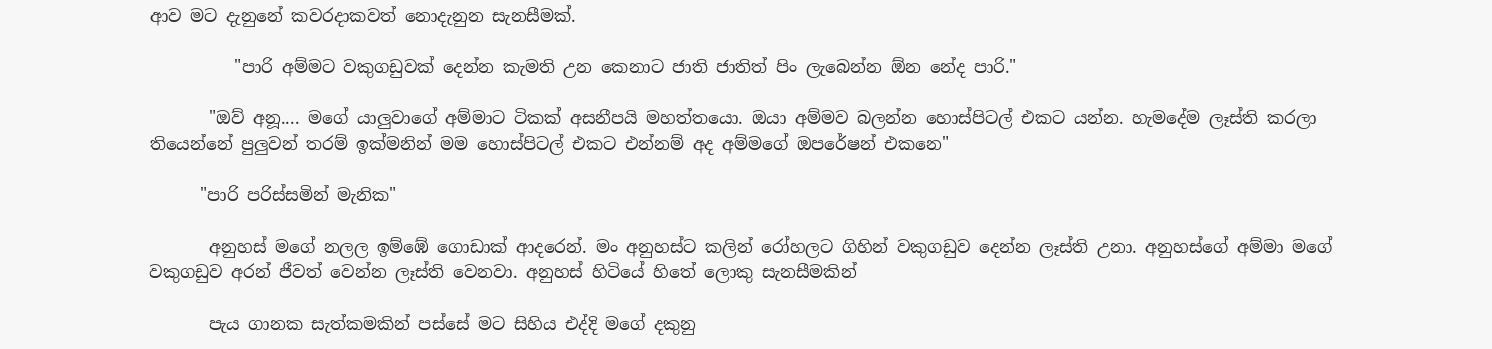ආව මට දැනුනේ කවරදාකවත් නොදැනුන සැනසීමක්.

          "පාරි අම්මට වකුගඩුවක් දෙන්න කැමති උන කෙනාට ජාති ජාතිත් පිං ලැබෙන්න ඕන නේද පාරි."

       "ඔව් අනූ.... මගේ යාලුවාගේ අම්මාට ටිකක් අසනීපයි මහත්තයො. ඔයා අම්මව බලන්න හොස්පිටල් එකට යන්න. හැමදේම ලෑස්ති කරලා තියෙන්නේ පුලුවන් තරම් ඉක්මනින් මම හොස්පිටල් එකට එන්නම් අද අම්මගේ ඔපරේෂන් එකනෙ"

      "පාරි පරිස්සමින් මැනික"

       අනුහස් මගේ නලල ඉම්ඹේ ගොඩාක් ආදරෙන්. මං අනුහස්ට කලින් රෝහලට ගිහින් වකුගඩුව දෙන්න ලෑස්ති උනා. අනුහස්ගේ අම්මා මගේ වකුගඩුව අරන් ජීවත් වෙන්න ලෑස්ති වෙනවා. අනුහස් හිටියේ හිතේ ලොකු සැනසීමකින්

       පැය ගානක සැත්කමකින් පස්සේ මට සිහිය එද්දි මගේ දකුනු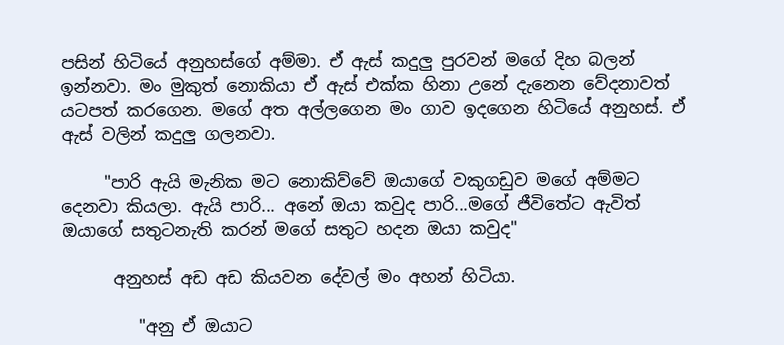පසින් හිටියේ අනුහස්ගේ අම්මා. ඒ ඇස් කදුලු පුරවන් මගේ දිහ බලන් ඉන්නවා. මං මුකුත් නොකියා ඒ ඇස් එක්ක හිනා උනේ දැනෙන වේදනාවත් යටපත් කරගෙන. මගේ අත අල්ලගෙන මං ගාව ඉදගෙන හිටියේ අනුහස්. ඒ ඇස් වලින් කදුලු ගලනවා.

     "පාරි ඇයි මැනික මට නොකිව්වේ ඔයාගේ වකුගඩුව මගේ අම්මට දෙනවා කියලා. ඇයි පාරි... අනේ ඔයා කවුද පාරි...මගේ ජීවිතේට ඇවිත් ඔයාගේ සතුටනැති කරන් මගේ සතුට හදන ඔයා කවුද"

      අනුහස් අඩ අඩ කියවන දේවල් මං අහන් හිටියා.

         "අනු ඒ ඔයාට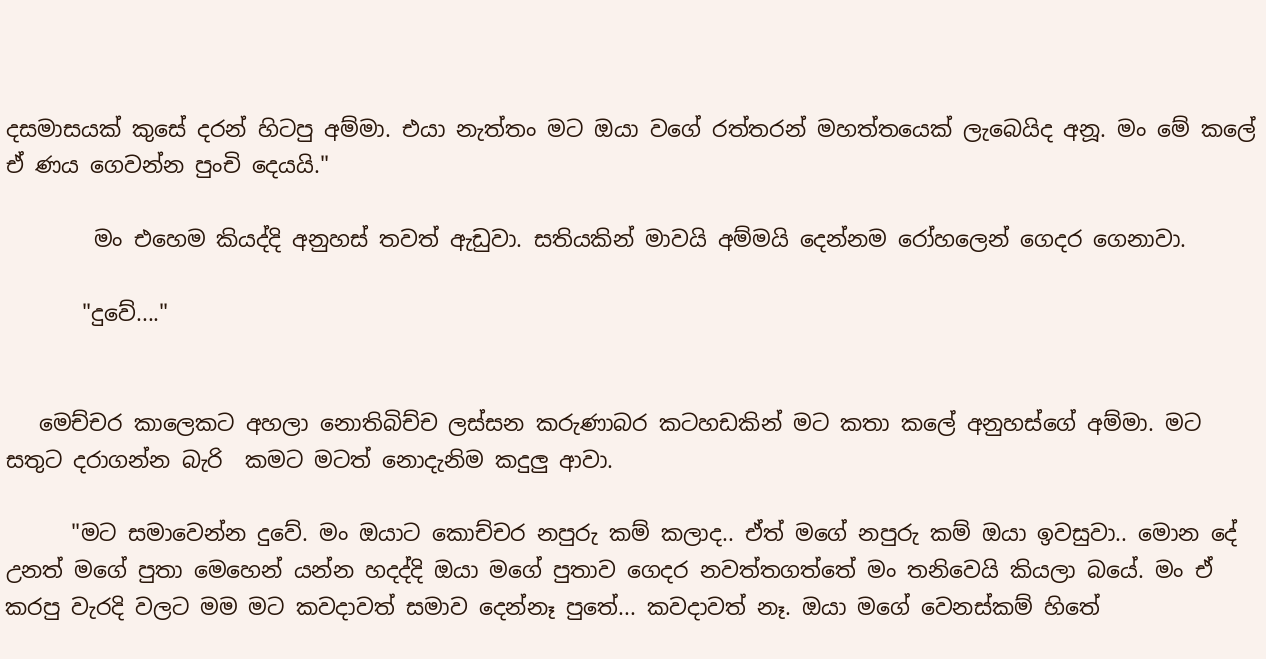දසමාසයක් කුසේ දරන් හිටපු අම්මා. එයා නැත්තං මට ඔයා වගේ රත්තරන් මහත්තයෙක් ලැබෙයිද අනූ. මං මේ කලේ ඒ ණය ගෙවන්න පුංචි දෙයයි."

        මං එහෙම කියද්දි අනුහස් තවත් ඇඩුවා. සතියකින් මාවයි අම්මයි දෙන්නම රෝහලෙන් ගෙදර ගෙනාවා.

       "දුවේ...."


   මෙච්චර කාලෙකට අහලා නොතිබිච්ච ලස්සන කරුණාබර කටහඩකින් මට කතා කලේ අනුහස්ගේ අම්මා. මට සතුට දරාගන්න බැරි  කමට මටත් නොදැනිම කදුලු ආවා.

      "මට සමාවෙන්න දුවේ. මං ඔයාට කොච්චර නපුරු කම් කලාද.. ඒත් මගේ නපුරු කම් ඔයා ඉවසුවා.. මොන දේ උනත් මගේ පුතා මෙහෙන් යන්න හදද්දි ඔයා මගේ පුතාව ගෙදර නවත්තගත්තේ මං තනිවෙයි කියලා බයේ. මං ඒ කරපු වැරදි වලට මම මට කවදාවත් සමාව දෙන්නෑ පුතේ... කවදාවත් නෑ. ඔයා මගේ වෙනස්කම් හිතේ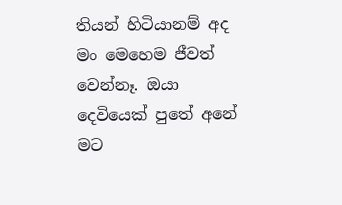තියන් හිටියානම් අද මං මෙහෙම ජීවත් වෙන්නෑ. ඔයා දෙවියෙක් පුතේ අනේ මට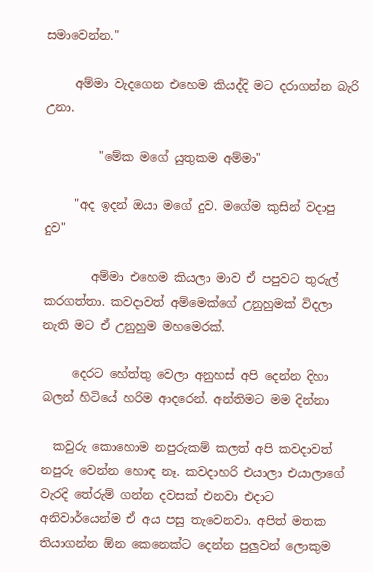සමාවෙන්න."

     අම්මා වැදගෙන එහෙම කියද්දි මට දරාගන්න බැරි උනා.

         "මේක මගේ යුතුකම අම්මා"

     "අද ඉදන් ඔයා මගේ දුව. මගේම කුසින් වදාපු දුව"

        අම්මා එහෙම කියලා මාව ඒ පපුවට තුරුල් කරගත්තා. කවදාවත් අම්මෙක්ගේ උනුහුමක් විදලා නැති මට ඒ උනුහුම මහමෙරක්.

     දෙරට හේත්තු වෙලා අනුහස් අපි දෙන්න දිහා බලන් හිටියේ හරිම ආදරෙන්. අන්තිමට මම දින්නා

  කවුරු කොහොම නපුරුකම් කලත් අපි කවදාවත් නපුරු වෙන්න හොඳ නෑ. කවදාහරි එයාලා එයාලාගේ වැරදි තේරුම් ගන්න දවසක් එනවා එදාට අනිවාර්යෙන්ම ඒ අය පසු තැවෙනවා. අපිත් මතක තියාගන්න ඕන කෙනෙක්ට දෙන්න පුලුවන් ලොකුම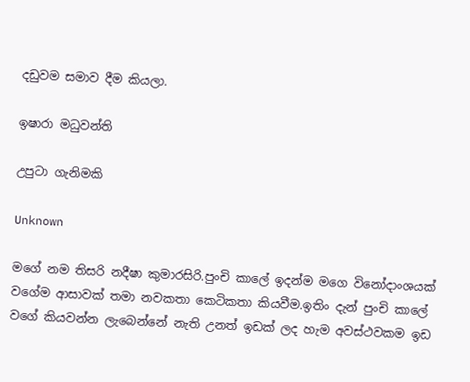දඩුවම සමාව දීම කියලා.

ඉෂාරා මධුවන්ති

උපුටා ගැනිමකි

Unknown

මගේ නම තිසරි නදීෂා කුමාරසිරි.පුංචි කාලේ ඉදන්ම මගෙ විනෝදාංශයක් වගේම ආසාවක් තමා නවකතා කෙටිකතා කියවීම.ඉතිං දැන් පුංචි කාලේ වගේ කියවන්න ලැබෙන්නේ නැති උනත් ඉඩක් ලද හැම අවස්ථවකම ඉඩ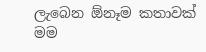ලැබෙන ඕනෑම කතාවක් මම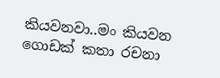කියවනවා..මං කියවන ගොඩක් කතා රචනා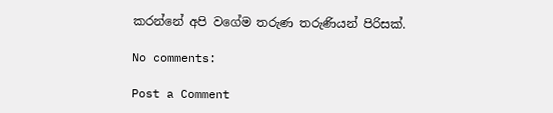කරන්නේ අපි වගේම තරුණ තරුණියන් පිරිසක්.

No comments:

Post a Comment